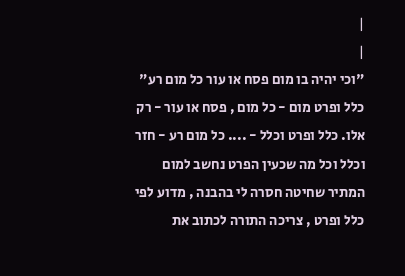|
|
"וכי יהיה בו מום פסח או עור כל מום רע" כלל ופרט מום - כל מום , פסח או עור - רק אלו. כלל ופרט וכלל - .... כל מום רע - חזר וכלל וכל מה שכעין הפרט נחשב למום המתיר שחיטה חסרה לי בהבנה , מדוע לפי כלל ופרט , צריכה התורה לכתוב את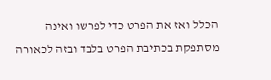הכלל ואז את הפרט כדי לפרשו ואינה מסתפקת בכתיבת הפרט בלבד ובזה לכאורה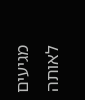מגיעים לאותה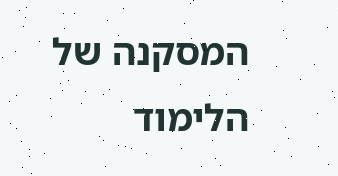המסקנה של הלימוד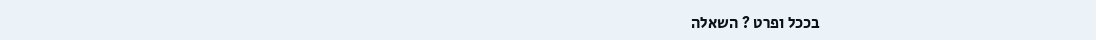בככל ופרט ? השאלה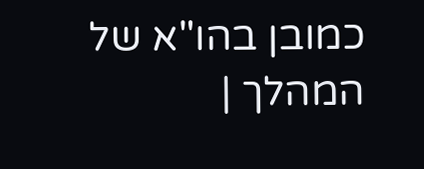כמובן בהו"א של המהלך |